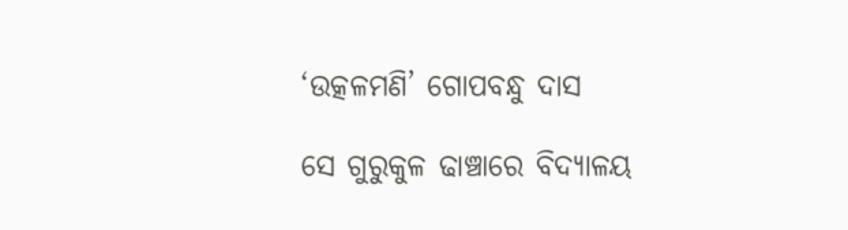‘ଉତ୍କଳମଣି’ ଗୋପବନ୍ଧୁ ଦାସ

ସେ ଗୁରୁକୁଳ ଢାଞ୍ଚାରେ ବିଦ୍ୟାଳୟ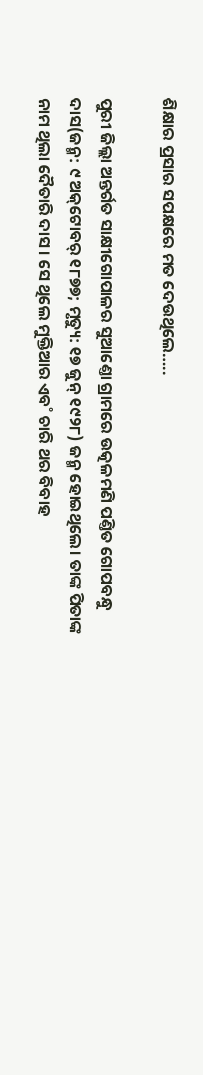ଶିକ୍ଷାର ପ୍ରସାର ସପକ୍ଷରେ ମତ ଦେଉଥିଲେ…..

ପୁରୀ ଜିଲ୍ଲା ଅନ୍ତର୍ଗତ ସାକ୍ଷୀଗୋପାଳର ସୁଆଣ୍ତୋ ଗ୍ରାମରେ ଉତ୍କଳମଣି ପଣ୍ତିତ ଗୋପବନ୍ଧୁ ଦାସ(ଜନ୍ମ: ୯ ଅକ୍‌ଟୋବର୍‌ ୧୮୭୭; ମୃତ୍ୟୁ: ୧୭ ଜୁନ୍‌ ୧୯୨୮) ଜନ୍ମ ହୋଇଥିଲେ। ତାଙ୍କ ପିତାଙ୍କ ନାମ ଥିଲା ଦୈତାରି ଦାସ। ସେ ଥିଲେ ମୁକ୍ତିଆର ଏବ˚ ଚାରି ଥର ବିବାହ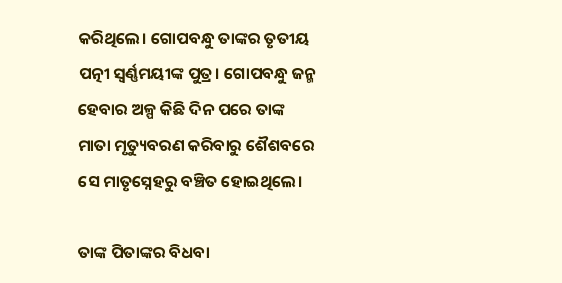କରିଥିଲେ। ଗୋପବନ୍ଧୁ ତାଙ୍କର ତୃତୀୟ ପତ୍ନୀ ସ୍ବର୍ଣ୍ଣମୟୀଙ୍କ ପୁତ୍ର। ଗୋପବନ୍ଧୁ ଜନ୍ମ ହେବାର ଅଳ୍ପ କିଛି ଦିନ ପରେ ତାଙ୍କ ମାତା ମୃତ୍ୟୁବରଣ କରିବାରୁ ଶୈଶବରେ ସେ ମାତୃସ୍ନେହରୁ ବଞ୍ଚିତ ହୋଇଥିଲେ।

ତାଙ୍କ ପିତାଙ୍କର ବିଧବା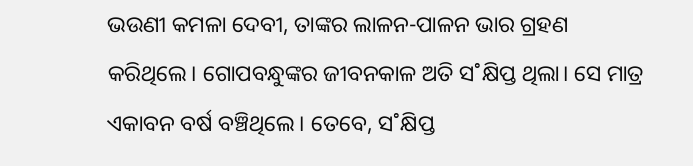ଭଉଣୀ କମଳା ଦେବୀ, ତାଙ୍କର ଲାଳନ-ପାଳନ ଭାର ଗ୍ରହଣ କରିଥିଲେ। ଗୋପବନ୍ଧୁଙ୍କର ଜୀବନକାଳ ଅତି ସ˚କ୍ଷିପ୍ତ ଥିଲା। ସେ ମାତ୍ର ଏକାବନ ବର୍ଷ ବଞ୍ଚିଥିଲେ। ତେବେ, ସ˚କ୍ଷିପ୍ତ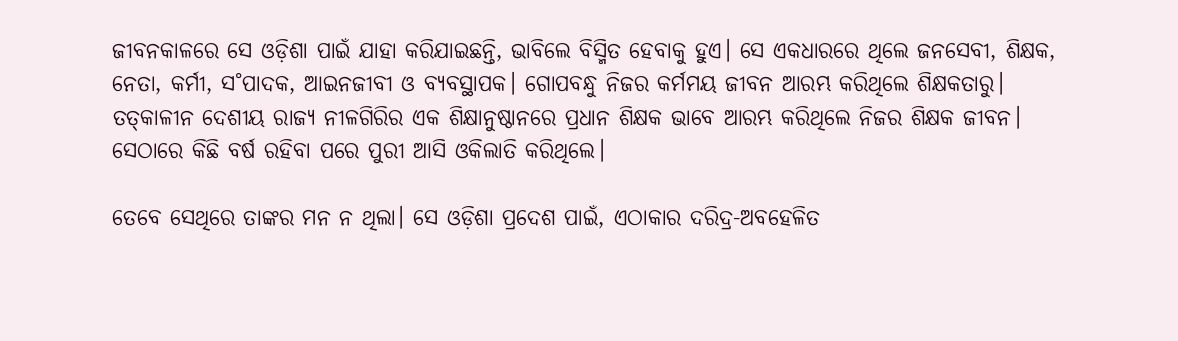ଜୀବନକାଳରେ ସେ ଓଡ଼ିଶା ପାଇଁ ଯାହା କରିଯାଇଛନ୍ତି, ଭାବିଲେ ବିସ୍ମିତ ହେବାକୁ ହୁଏ। ସେ ଏକଧାରରେ ଥିଲେ ଜନସେବୀ, ଶିକ୍ଷକ, ନେତା, କର୍ମୀ, ସ˚ପାଦକ, ଆଇନଜୀବୀ ଓ ବ୍ୟବସ୍ଥାପକ। ଗୋପବନ୍ଧୁ ନିଜର କର୍ମମୟ ଜୀବନ ଆରମ୍ଭ କରିଥିଲେ ଶିକ୍ଷକତାରୁ। ତତ୍‌କାଳୀନ ଦେଶୀୟ ରାଜ୍ୟ ନୀଳଗିରିର ଏକ ଶିକ୍ଷାନୁଷ୍ଠାନରେ ପ୍ରଧାନ ଶିକ୍ଷକ ଭାବେ ଆରମ୍ଭ କରିଥିଲେ ନିଜର ଶିକ୍ଷକ ଜୀବନ। ସେଠାରେ କିଛି ବର୍ଷ ରହିବା ପରେ ପୁରୀ ଆସି ଓକିଲାତି କରିଥିଲେ।

ତେବେ ସେଥିରେ ତାଙ୍କର ମନ ନ ଥିଲା। ସେ ଓଡ଼ିଶା ପ୍ରଦେଶ ପାଇଁ, ଏଠାକାର ଦରିଦ୍ର-ଅବହେଳିତ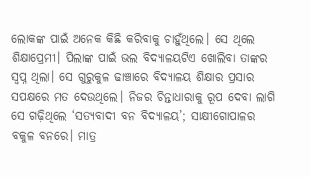ଲୋକଙ୍କ ପାଇଁ ଅନେକ କିଛି କରିବାକୁ ଚାହୁଁଥିଲେ। ସେ ଥିଲେ ଶିକ୍ଷାପ୍ରେମୀ। ପିଲାଙ୍କ ପାଇଁ ଭଲ ବିଦ୍ୟାଳୟଟିଏ ଖୋଲିବା ତାଙ୍କର ସ୍ବପ୍ନ ଥିଲା। ସେ ଗୁରୁକୁଳ ଢାଞ୍ଚାରେ ବିଦ୍ୟାଳୟ ଶିକ୍ଷାର ପ୍ରସାର ସପକ୍ଷରେ ମତ ଦେଉଥିଲେ। ନିଜର ଚିନ୍ତାଧାରାକୁ ରୂପ ଦେବା ଲାଗି ସେ ଗଢ଼ିଥିଲେ ‘ସତ୍ୟବାଦୀ ବନ ବିଦ୍ୟାଳୟ’; ସାକ୍ଷୀଗୋପାଳର ବକୁଳ ବନରେ। ମାତ୍ର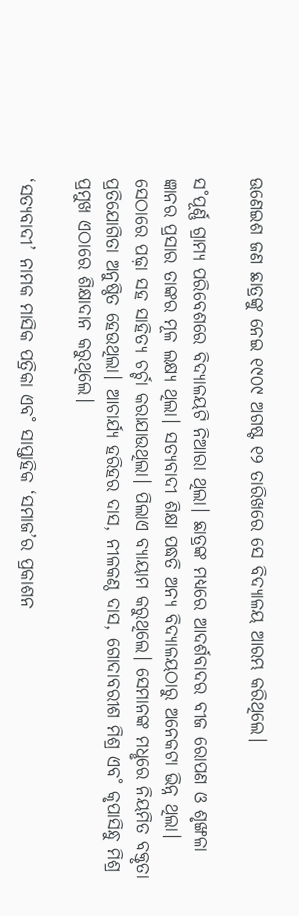ଊଣେଇଶ ଜଣ ଛାତ୍ରଙ୍କୁ ନେଇ ୧୯୦୯ ଅଗଷ୍ଟ ୧୨ ତାରିଖରେ ସେ ବିଦ୍ୟାଳୟ ଆରମ୍ଭ କରିଥିଲେ।

ସ˚ପୂର୍ଣ୍ଣ ଗ୍ରାମ୍ୟ ପରିବେଶରେ ବିଦ୍ୟାଳୟଟି ନିଆରା ଥିଲା। ଛାତ୍ରଙ୍କ ମଧ୍ୟରେ ଆଦର୍ଶବାଦର ବୀଜ ରୋପଣ ଓ ଶୃଙ୍ଖଳା ଜ୍ଞାନର ପ୍ରସାର ତାଙ୍କର ମୂଳ ଲକ୍ଷ୍ୟ ଥିଲା। ସତ୍ୟବାଦୀ ଶିକ୍ଷା ପଦ୍ଧତି ଅନ୍ୟ ବିଦ୍ୟାଳୟଠାରୁ ଅନେକଟା ଭିନ୍ନ ଥିଲା। ସେଠାରେ ପଢ଼ା ସହ ସାହିତ୍ୟ ଚର୍ଚ୍ଚା କରାଯାଉଥିଲା। ପିଲାଏ ବ୍ୟାୟାମ କରୁଥିଲେ। ସେମାନଙ୍କ ମଧୢରେ ନିୟମିତ ବକ୍ତୃତା ପ୍ରତିଯୋଗିତା ଅନୁଷ୍ଠିତ ହେଉଥିଲା। ଆଚାର୍ଯ୍ୟ ହରିହର ଦାସ, ନୀଳକଣ୍ଠ ଦାସ, ଗୋଦାବରୀଶ ମିଶ୍ର ଏବ˚ କୃପାସିନ୍ଧୁ ମିଶ୍ର ପ୍ରମୁଖ ଏଠାରେ ଶିକ୍ଷାଦାନ କରୁଥିଲେ।

‘ସତ୍ୟବାଦୀ’ ନାମକ ମାସିକ ପତ୍ରିକା ଏବ˚ ସାପ୍ତାହିକ ‘ସମାଜ’ର ପ୍ରକାଶନ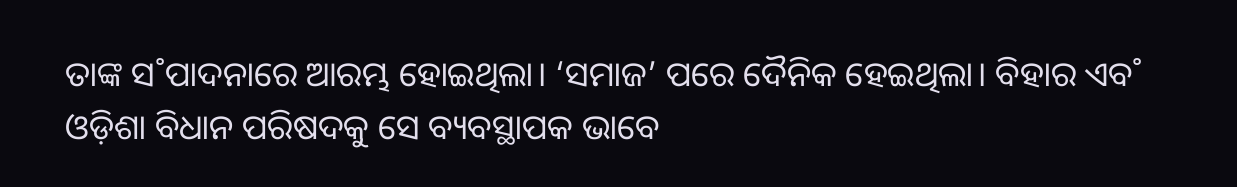ତାଙ୍କ ସ˚ପାଦନାରେ ଆରମ୍ଭ ହୋଇଥିଲା। ‘ସମାଜ’ ପରେ ଦୈନିକ ହେଇଥିଲା। ବିହାର ଏବ˚ ଓଡ଼ିଶା ବିଧାନ ପରିଷଦକୁ ସେ ବ୍ୟବସ୍ଥାପକ ଭାବେ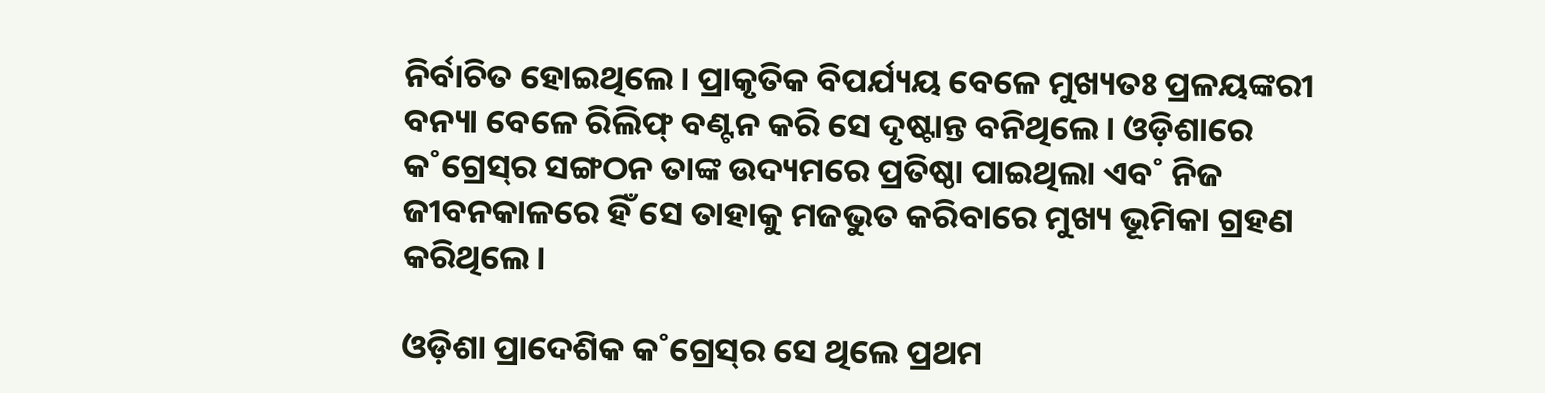ନିର୍ବାଚିତ ହୋଇଥିଲେ। ପ୍ରାକୃତିକ ବିପର୍ଯ୍ୟୟ ବେଳେ ମୁଖ୍ୟତଃ ପ୍ରଳୟଙ୍କରୀ ବନ୍ୟା ବେଳେ ରିଲିଫ୍‌ ବଣ୍ଟନ କରି ସେ ଦୃଷ୍ଟାନ୍ତ ବନିଥିଲେ। ଓଡ଼ିଶାରେ କ˚ଗ୍ରେସ୍‌ର ସଙ୍ଗଠନ ତାଙ୍କ ଉଦ୍ୟମରେ ପ୍ରତିଷ୍ଠା ପାଇଥିଲା ଏବ˚ ନିଜ ଜୀବନକାଳରେ ହିଁ ସେ ତାହାକୁ ମଜଭୁତ କରିବାରେ ମୁଖ୍ୟ ଭୂମିକା ଗ୍ରହଣ କରିଥିଲେ।

ଓଡ଼ିଶା ପ୍ରାଦେଶିକ କ˚ଗ୍ରେସ୍‌ର ସେ ଥିଲେ ପ୍ରଥମ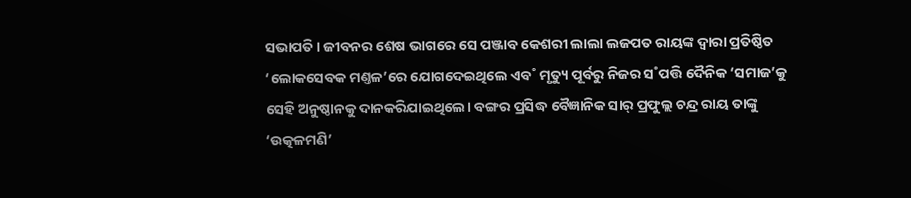ସଭାପତି। ଜୀବନର ଶେଷ ଭାଗରେ ସେ ପଞ୍ଜାବ କେଶରୀ ଲାଲା ଲଜପତ ରାୟଙ୍କ ଦ୍ବାରା ପ୍ରତିଷ୍ଠିତ ‘ଲୋକସେବକ ମଣ୍ତଳ’ରେ ଯୋଗଦେଇଥିଲେ ଏବ˚ ମୃତ୍ୟୁ ପୂର୍ବରୁ ନିଜର ସ˚ପତ୍ତି ଦୈନିକ ‘ସମାଜ’କୁ ସେହି ଅନୁଷ୍ଠାନକୁ ଦାନକରିଯାଇଥିଲେ। ବଙ୍ଗର ପ୍ରସିଦ୍ଧ ବୈଜ୍ଞାନିକ ସାର‌୍‌ ପ୍ରଫୁଲ୍ଲ ଚନ୍ଦ୍ର ରାୟ ତାଙ୍କୁ ‘ଉତ୍କଳମଣି’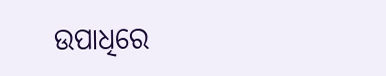ଉପାଧିରେ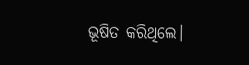ଭୂଷିତ କରିଥିଲେ।